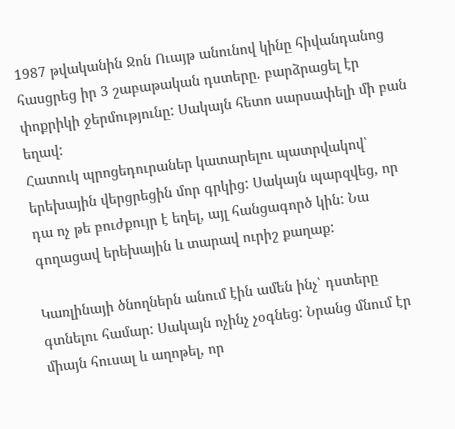1987 թվականին Ջոն Ուայթ անունով կինը հիվանդանոց հասցրեց իր 3 շաբաթական դստերը. բարձրացել էր փոքրիկի ջերմությունը: Սակայն հետո սարսափելի մի բան եղավ:
Հատուկ պրոցեդուրաներ կատարելու պատրվակով՝ երեխային վերցրեցին մոր գրկից: Սակայն պարզվեց, որ դա ոչ թե բուժքույր է եղել, այլ հանցագործ կին: Նա գողացավ երեխային և տարավ ուրիշ քաղաք:

Կառլինայի ծնողներն անում էին ամեն ինչ՝ դստերը գտնելու համար: Սակայն ոչինչ չօգնեց: Նրանց մնում էր միայն հուսալ և աղոթել, որ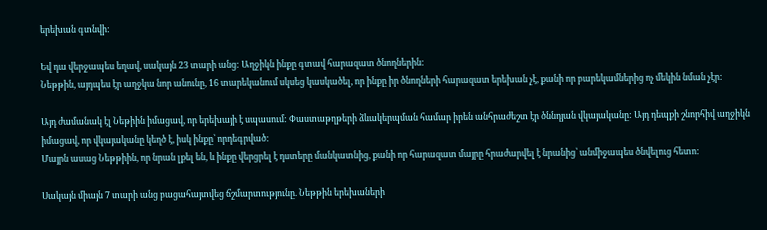երեխան գտնվի:

Եվ դա վերջապես եղավ, սակայն 23 տարի անց: Աղջիկն ինքը գտավ հարազատ ծնողներին:
Նեթթին, այդպես էր աղջկա նոր անունը, 16 տարեկանում սկսեց կասկածել, որ ինքը իր ծնողների հարազատ երեխան չէ, քանի որ բարեկամներից ոչ մեկին նման չէր:

Այդ ժամանակ էլ Նեթիին իմացավ, որ երեխայի է սպասում: Փաստաթղթերի ձևակերպման համար իրեն անհրաժեշտ էր ծննդյան վկայականը: Այդ դեպքի շնորհիվ աղջիկն իմացավ, որ վկայականը կեղծ է, իսկ ինքը՝ որդեգրված:
Մայրն ասաց Նեթթիին, որ նրան լքել են, և ինքը վերցրել է դստերը մանկատնից, քանի որ հարազատ մայրը հրաժարվել է նրանից՝ անմիջապես ծնվելուց հետո:

Սակայն միայն 7 տարի անց բացահայտվեց ճշմարտությունը. Նեթթին երեխաների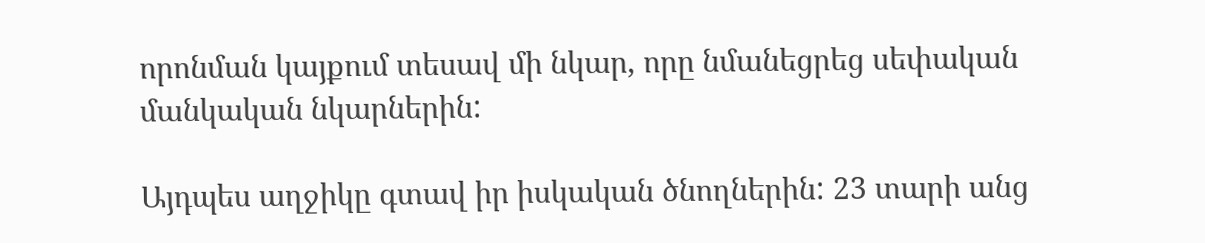որոնման կայքում տեսավ մի նկար, որը նմանեցրեց սեփական մանկական նկարներին:

Այդպես աղջիկը գտավ իր իսկական ծնողներին: 23 տարի անց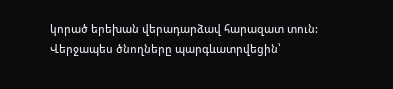կորած երեխան վերադարձավ հարազատ տուն: Վերջապես ծնողները պարգևատրվեցին՝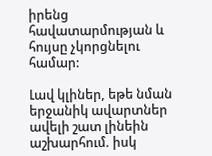իրենց հավատարմության և հույսը չկորցնելու համար:

Լավ կլիներ, եթե նման երջանիկ ավարտներ ավելի շատ լինեին աշխարհում. իսկ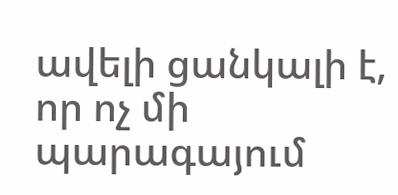ավելի ցանկալի է, որ ոչ մի պարագայում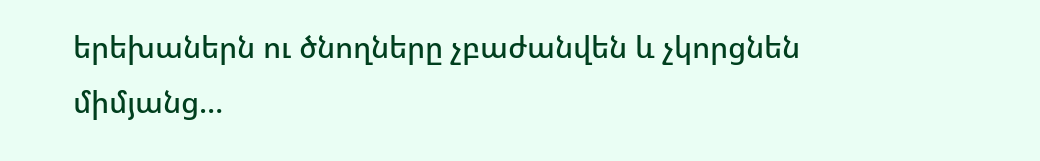երեխաներն ու ծնողները չբաժանվեն և չկորցնեն միմյանց…